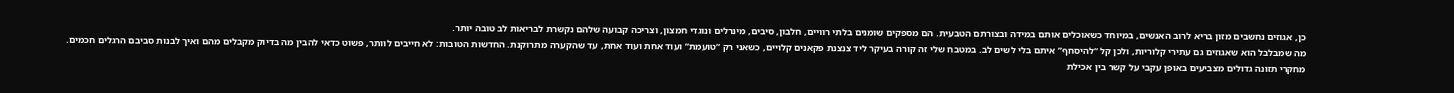כן, אגוזים נחשבים מזון בריא לרוב האנשים, במיוחד כשאוכלים אותם במידה ובצורתם הטבעית. הם מספקים שומנים בלתי רוויים, חלבון, סיבים, מינרלים ונוגדי חמצון, וצריכה קבועה שלהם נקשרת לבריאות לב טובה יותר.
מה שמבלבל הוא שאגוזים גם עתירי קלוריות, ולכן קל “להיסחף” איתם בלי לשים לב. במטבח שלי זה קורה בעיקר ליד צנצנת פקאנים קלויים, כשאני רק “טועמת” ועוד אחת ועוד אחת, עד שהקערה מתרוקנת. החדשות הטובות: לא חייבים לוותר, פשוט כדאי להבין מה בדיוק מקבלים מהם ואיך לבנות סביבם הרגלים חכמים.
מחקרי תזונה גדולים מצביעים באופן עקבי על קשר בין אכילת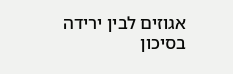אגוזים לבין ירידה בסיכון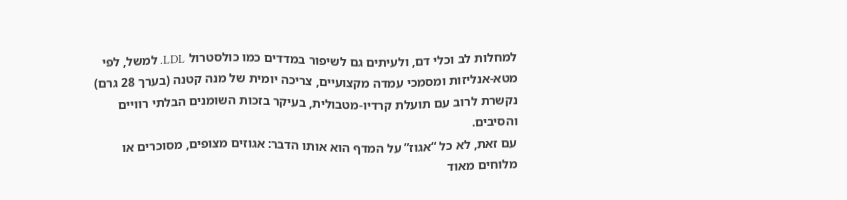למחלות לב וכלי דם, ולעיתים גם לשיפור במדדים כמו כולסטרול LDL. למשל, לפי מטא-אנליזות ומסמכי עמדה מקצועיים, צריכה יומית של מנה קטנה (בערך 28 גרם) נקשרת לרוב עם תועלת קרדיו-מטבולית, בעיקר בזכות השומנים הבלתי רוויים והסיבים.
עם זאת, לא כל “אגוז” על המדף הוא אותו הדבר: אגוזים מצופים, מסוכרים או מלוחים מאוד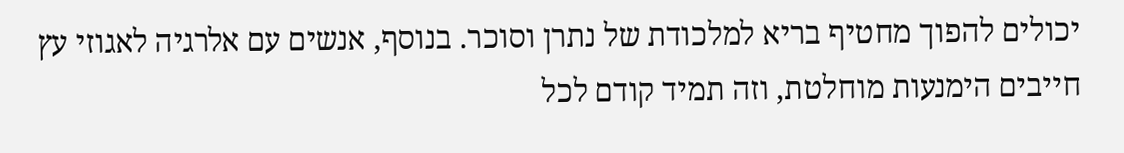יכולים להפוך מחטיף בריא למלכודת של נתרן וסוכר. בנוסף, אנשים עם אלרגיה לאגוזי עץ חייבים הימנעות מוחלטת, וזה תמיד קודם לכל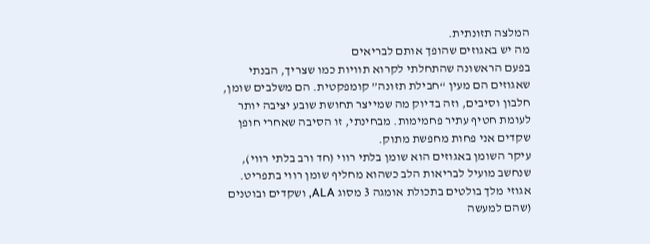המלצה תזונתית.
מה יש באגוזים שהופך אותם לבריאים
בפעם הראשונה שהתחלתי לקרוא תוויות כמו שצריך, הבנתי שאגוזים הם מעין “חבילת תזונה” קומפקטית. הם משלבים שומן, חלבון וסיבים, וזה בדיוק מה שמייצר תחושת שובע יציבה יותר לעומת חטיף עתיר פחמימות. מבחינתי, זו הסיבה שאחרי חופן שקדים אני פחות מחפשת מתוק.
עיקר השומן באגוזים הוא שומן בלתי רווי (חד ורב בלתי רווי), שנחשב מועיל לבריאות הלב כשהוא מחליף שומן רווי בתפריט. אגוזי מלך בולטים בתכולת אומגה 3 מסוג ALA, ושקדים ובוטנים (שהם למעשה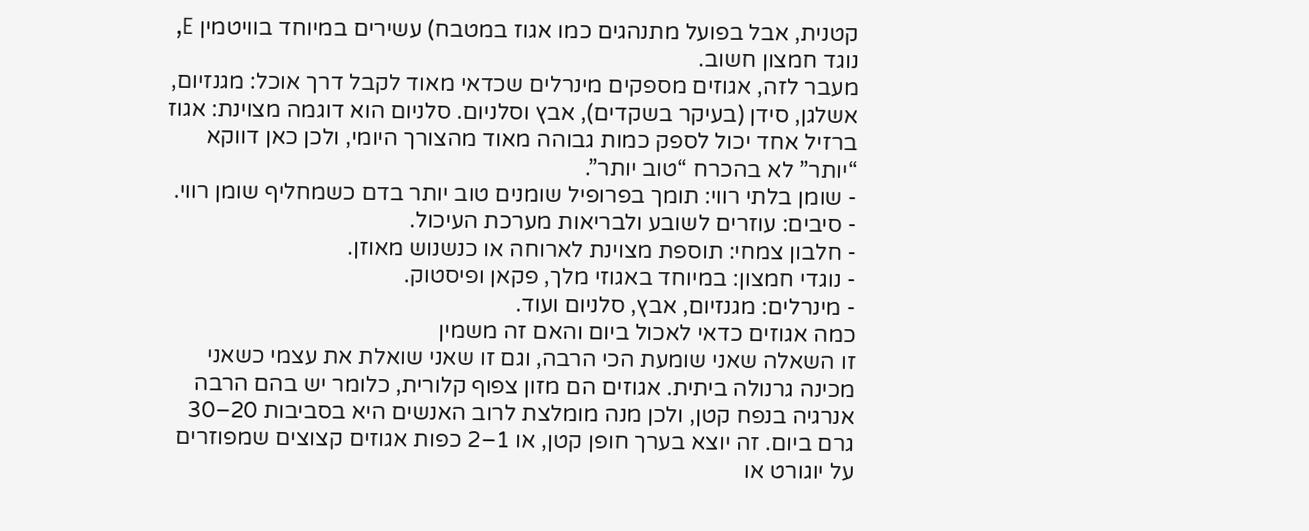קטנית, אבל בפועל מתנהגים כמו אגוז במטבח) עשירים במיוחד בוויטמין E, נוגד חמצון חשוב.
מעבר לזה, אגוזים מספקים מינרלים שכדאי מאוד לקבל דרך אוכל: מגנזיום, אשלגן, סידן (בעיקר בשקדים), אבץ וסלניום. סלניום הוא דוגמה מצוינת: אגוז ברזיל אחד יכול לספק כמות גבוהה מאוד מהצורך היומי, ולכן כאן דווקא “יותר” לא בהכרח “טוב יותר”.
- שומן בלתי רווי: תומך בפרופיל שומנים טוב יותר בדם כשמחליף שומן רווי.
- סיבים: עוזרים לשובע ולבריאות מערכת העיכול.
- חלבון צמחי: תוספת מצוינת לארוחה או כנשנוש מאוזן.
- נוגדי חמצון: במיוחד באגוזי מלך, פקאן ופיסטוק.
- מינרלים: מגנזיום, אבץ, סלניום ועוד.
כמה אגוזים כדאי לאכול ביום והאם זה משמין
זו השאלה שאני שומעת הכי הרבה, וגם זו שאני שואלת את עצמי כשאני מכינה גרנולה ביתית. אגוזים הם מזון צפוף קלורית, כלומר יש בהם הרבה אנרגיה בנפח קטן, ולכן מנה מומלצת לרוב האנשים היא בסביבות 20–30 גרם ביום. זה יוצא בערך חופן קטן, או 1–2 כפות אגוזים קצוצים שמפוזרים על יוגורט או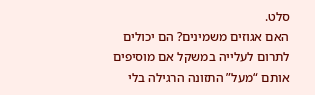סלט.
האם אגוזים משמינים? הם יכולים לתרום לעלייה במשקל אם מוסיפים אותם “מעל” התזונה הרגילה בלי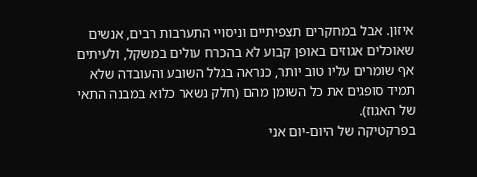איזון. אבל במחקרים תצפיתיים וניסויי התערבות רבים, אנשים שאוכלים אגוזים באופן קבוע לא בהכרח עולים במשקל, ולעיתים אף שומרים עליו טוב יותר, כנראה בגלל השובע והעובדה שלא תמיד סופגים את כל השומן מהם (חלק נשאר כלוא במבנה התאי של האגוז).
בפרקטיקה של היום-יום אני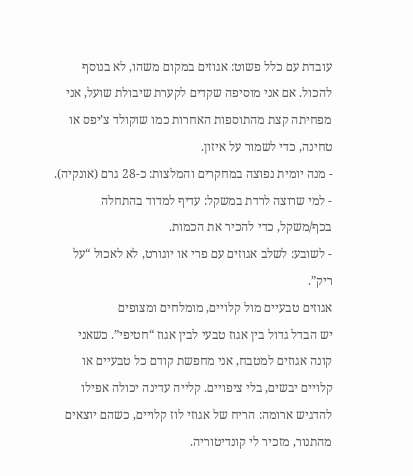עובדת עם כלל פשוט: אגוזים במקום משהו, לא בנוסף להכול. אם אני מוסיפה שקדים לקערת שיבולת שועל, אני מפחיתה קצת מהתוספות האחרות כמו שוקולד צ’יפס או טחינה, כדי לשמור על איזון.
- מנה יומית נפוצה במחקרים והמלצות: כ-28 גרם (אונקיה).
- למי שרוצה לרדת במשקל: עדיף למדוד בהתחלה בכף/משקל, כדי להכיר את הכמות.
- לשובע: לשלב אגוזים עם פרי או יוגורט, לא לאכול “על ריק”.
אגוזים טבעיים מול קלויים, מומלחים ומצופים
יש הבדל גדול בין אגוז טבעי לבין אגוז “חטיפי”. כשאני קונה אגוזים למטבח, אני מחפשת קודם כל טבעיים או קלויים יבשים, בלי ציפויים. קלייה עדינה יכולה אפילו להדגיש ארומה: הריח של אגוזי לוז קלויים, כשהם יוצאים מהתנור, מזכיר לי קונדיטוריה.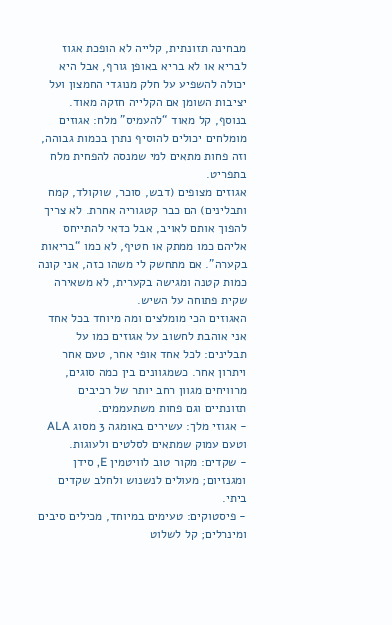מבחינה תזונתית, קלייה לא הופכת אגוז לבריא או לא בריא באופן גורף, אבל היא יכולה להשפיע על חלק מנוגדי החמצון ועל יציבות השומן אם הקלייה חזקה מאוד. בנוסף, קל מאוד “להעמיס” מלח: אגוזים מומלחים יכולים להוסיף נתרן בכמות גבוהה, וזה פחות מתאים למי שמנסה להפחית מלח בתפריט.
אגוזים מצופים (דבש, סוכר, שוקולד, קמח ותבלינים) הם כבר קטגוריה אחרת. לא צריך להפוך אותם לאויב, אבל כדאי להתייחס אליהם כמו ממתק או חטיף, לא כמו “בריאות בקערה”. אם מתחשק לי משהו כזה, אני קונה כמות קטנה ומגישה בקערית, לא משאירה שקית פתוחה על השיש.
האגוזים הכי מומלצים ומה מיוחד בכל אחד
אני אוהבת לחשוב על אגוזים כמו על תבלינים: לכל אחד אופי אחר, טעם אחר ויתרון אחר. כשמגוונים בין כמה סוגים, מרוויחים מגוון רחב יותר של רכיבים תזונתיים וגם פחות משתעממים.
- אגוזי מלך: עשירים באומגה 3 מסוג ALA וטעם עמוק שמתאים לסלטים ולעוגות.
- שקדים: מקור טוב לוויטמין E, סידן ומגנזיום; מעולים לנשנוש ולחלב שקדים ביתי.
- פיסטוקים: טעימים במיוחד, מכילים סיבים ומינרלים; קל לשלוט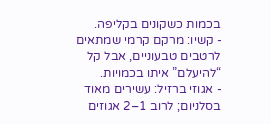בכמות כשקונים בקליפה.
- קשיו: מרקם קרמי שמתאים לרטבים טבעוניים, אבל קל “להיעלם” איתו בכמויות.
- אגוזי ברזיל: עשירים מאוד בסלניום; לרוב 1–2 אגוזים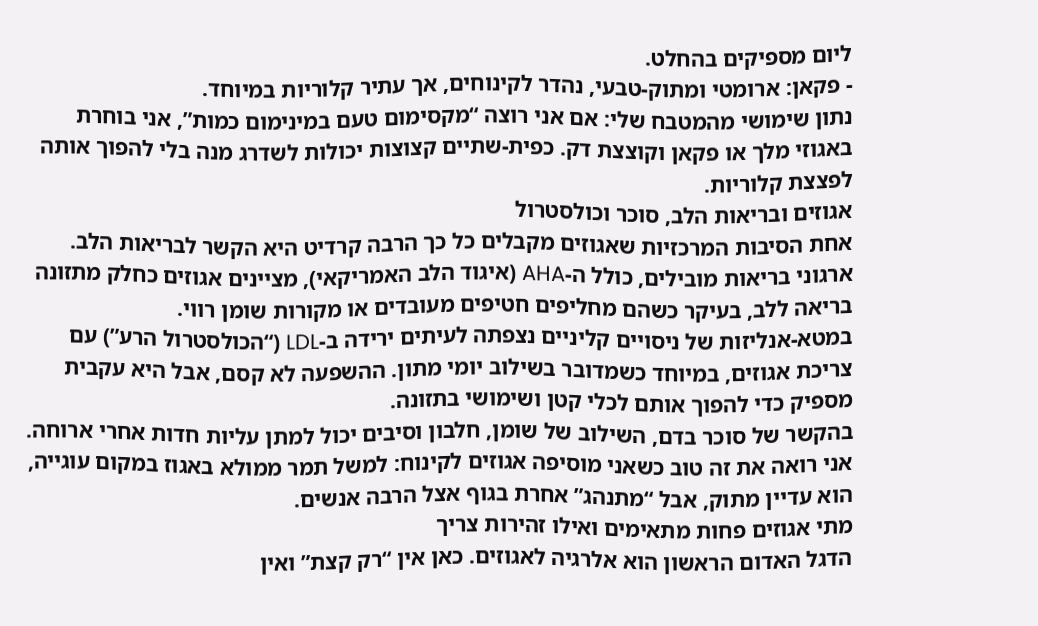ליום מספיקים בהחלט.
- פקאן: ארומטי ומתוק-טבעי, נהדר לקינוחים, אך עתיר קלוריות במיוחד.
נתון שימושי מהמטבח שלי: אם אני רוצה “מקסימום טעם במינימום כמות”, אני בוחרת באגוזי מלך או פקאן וקוצצת דק. כפית-שתיים קצוצות יכולות לשדרג מנה בלי להפוך אותה לפצצת קלוריות.
אגוזים ובריאות הלב, סוכר וכולסטרול
אחת הסיבות המרכזיות שאגוזים מקבלים כל כך הרבה קרדיט היא הקשר לבריאות הלב. ארגוני בריאות מובילים, כולל ה-AHA (איגוד הלב האמריקאי), מציינים אגוזים כחלק מתזונה בריאה ללב, בעיקר כשהם מחליפים חטיפים מעובדים או מקורות שומן רווי.
במטא-אנליזות של ניסויים קליניים נצפתה לעיתים ירידה ב-LDL (“הכולסטרול הרע”) עם צריכת אגוזים, במיוחד כשמדובר בשילוב יומי מתון. ההשפעה לא קסם, אבל היא עקבית מספיק כדי להפוך אותם לכלי קטן ושימושי בתזונה.
בהקשר של סוכר בדם, השילוב של שומן, חלבון וסיבים יכול למתן עליות חדות אחרי ארוחה. אני רואה את זה טוב כשאני מוסיפה אגוזים לקינוח: למשל תמר ממולא באגוז במקום עוגייה, הוא עדיין מתוק, אבל “מתנהג” אחרת בגוף אצל הרבה אנשים.
מתי אגוזים פחות מתאימים ואילו זהירות צריך
הדגל האדום הראשון הוא אלרגיה לאגוזים. כאן אין “רק קצת” ואין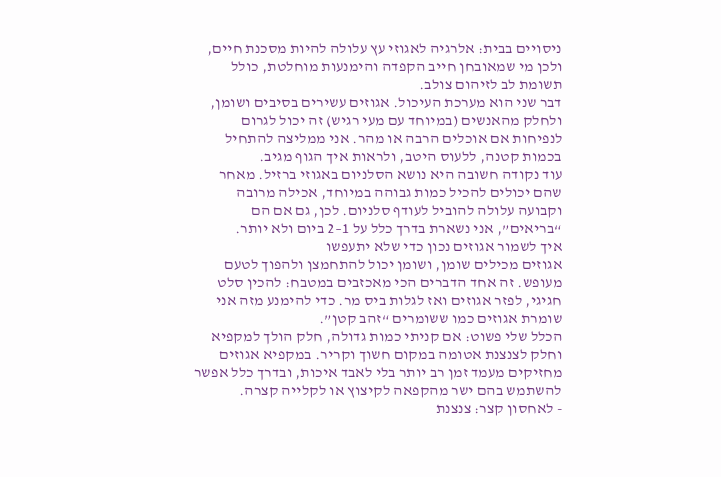ניסויים בבית: אלרגיה לאגוזי עץ עלולה להיות מסכנת חיים, ולכן מי שמאובחן חייב הקפדה והימנעות מוחלטת, כולל תשומת לב לזיהום צולב.
דבר שני הוא מערכת העיכול. אגוזים עשירים בסיבים ושומן, ולחלק מהאנשים (במיוחד עם מעי רגיש) זה יכול לגרום לנפיחות אם אוכלים הרבה או מהר. אני ממליצה להתחיל בכמות קטנה, ללעוס היטב, ולראות איך הגוף מגיב.
עוד נקודה חשובה היא נושא הסלניום באגוזי ברזיל. מאחר שהם יכולים להכיל כמות גבוהה במיוחד, אכילה מרובה וקבועה עלולה להוביל לעודף סלניום. לכן, גם אם הם “בריאים”, אני נשארת בדרך כלל על 1–2 ביום ולא יותר.
איך לשמור אגוזים נכון כדי שלא יתעפשו
אגוזים מכילים שומן, ושומן יכול להתחמצן ולהפוך לטעם מעופש. זה אחד הדברים הכי מאכזבים במטבח: להכין סלט חגיגי, לפזר אגוזים ואז לגלות ביס מר. כדי להימנע מזה אני שומרת אגוזים כמו ששומרים “זהב קטן”.
הכלל שלי פשוט: אם קניתי כמות גדולה, חלק הולך למקפיא וחלק לצנצנת אטומה במקום חשוך וקריר. במקפיא אגוזים מחזיקים מעמד זמן רב יותר בלי לאבד איכות, ובדרך כלל אפשר להשתמש בהם ישר מהקפאה לקיצוץ או לקלייה קצרה.
- לאחסון קצר: צנצנת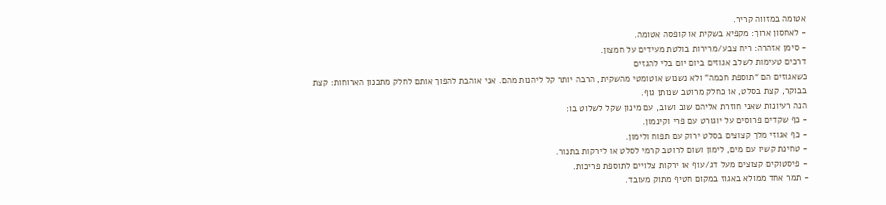אטומה במזווה קריר.
- לאחסון ארוך: מקפיא בשקית או קופסה אטומה.
- סימן אזהרה: ריח צבע/מרירות בולטת מעידים על חמצון.
דרכים טעימות לשלב אגוזים ביום יום בלי להגזים
כשאגוזים הם “תוספת חכמה” ולא נשנוש אוטומטי מהשקית, הרבה יותר קל ליהנות מהם. אני אוהבת להפוך אותם לחלק מתכנון הארוחות: קצת בבוקר, קצת בסלט, או כחלק מרוטב שנותן גוף.
הנה רעיונות שאני חוזרת אליהם שוב ושוב, עם מינון שקל לשלוט בו:
- כף שקדים פרוסים על יוגורט עם פרי וקינמון.
- כף אגוזי מלך קצוצים בסלט ירוק עם תפוח ולימון.
- טחינת קשיו עם מים, לימון ושום לרוטב קרמי לסלט או לירקות בתנור.
- פיסטוקים קצוצים מעל דג/עוף או ירקות צלויים לתוספת פריכות.
- תמר אחד ממולא באגוז במקום חטיף מתוק מעובד.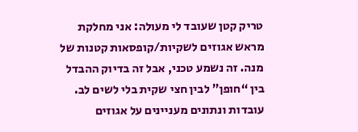טריק קטן שעובד לי מעולה: אני מחלקת מראש אגוזים לשקיות/קופסאות קטנות של מנה. זה נשמע טכני, אבל זה בדיוק ההבדל בין “חופן” לבין חצי שקית בלי לשים לב.
עובדות ונתונים מעניינים על אגוזים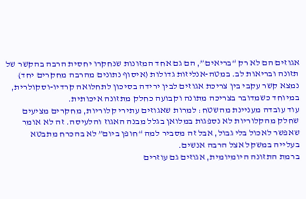אגוזים הם לא רק “בריאים”, הם גם אחד המזונות שנחקרו יחסית הרבה בהקשר של תזונה ובריאות לב. במטה-אנליזות גדולות (איסוף נתונים מהרבה מחקרים יחד) נמצא קשר עקבי בין צריכת אגוזים לבין ירידה בסיכון לתחלואה קרדיו-וסקולרית, במיוחד כשמדובר בצריכה מתונה וקבועה כחלק מתזונה איכותית.
עוד עובדה מעניינת מהשטח: למרות שאגוזים עתירי קלוריות, מחקרים מציעים שחלק מהקלוריות לא נספגות במלואן בגלל מבנה האגוז והלעיסה. זה לא אומר שאפשר לאכול בלי גבול, אבל זה מסביר למה “חופן ביום” לא בהכרח מתבטא בעלייה במשקל אצל הרבה אנשים.
ברמת התזונה היומיומית, אגוזים גם עוזרים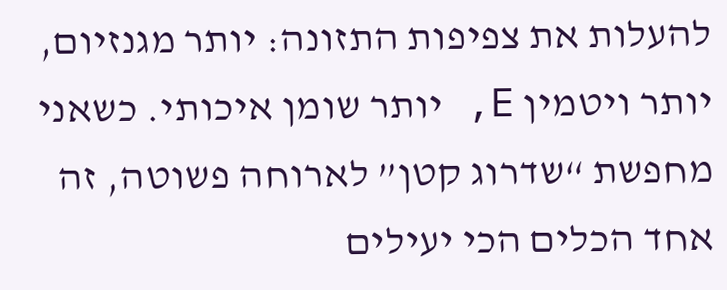להעלות את צפיפות התזונה: יותר מגנזיום, יותר ויטמין E, יותר שומן איכותי. כשאני מחפשת “שדרוג קטן” לארוחה פשוטה, זה אחד הכלים הכי יעילים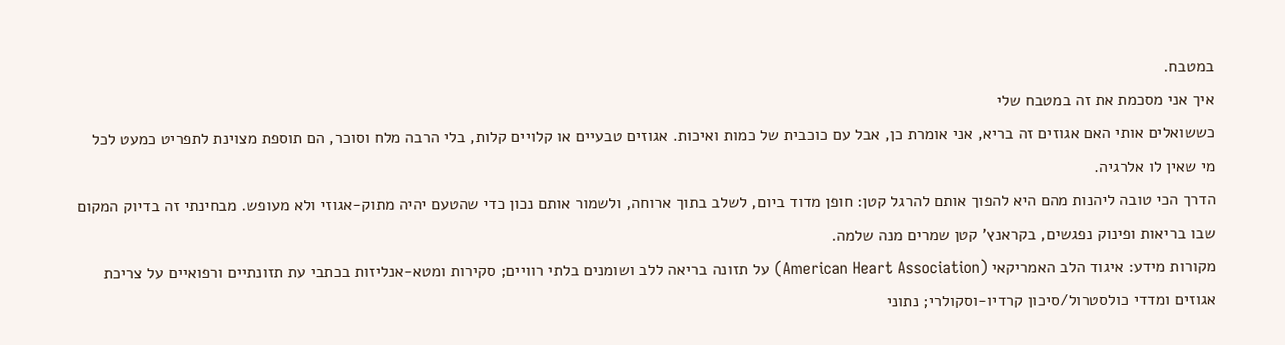במטבח.
איך אני מסכמת את זה במטבח שלי
כששואלים אותי האם אגוזים זה בריא, אני אומרת כן, אבל עם כוכבית של כמות ואיכות. אגוזים טבעיים או קלויים קלות, בלי הרבה מלח וסוכר, הם תוספת מצוינת לתפריט כמעט לכל מי שאין לו אלרגיה.
הדרך הכי טובה ליהנות מהם היא להפוך אותם להרגל קטן: חופן מדוד ביום, לשלב בתוך ארוחה, ולשמור אותם נכון כדי שהטעם יהיה מתוק-אגוזי ולא מעופש. מבחינתי זה בדיוק המקום שבו בריאות ופינוק נפגשים, בקראנץ’ קטן שמרים מנה שלמה.
מקורות מידע: איגוד הלב האמריקאי (American Heart Association) על תזונה בריאה ללב ושומנים בלתי רוויים; סקירות ומטא-אנליזות בכתבי עת תזונתיים ורפואיים על צריכת אגוזים ומדדי כולסטרול/סיכון קרדיו-וסקולרי; נתוני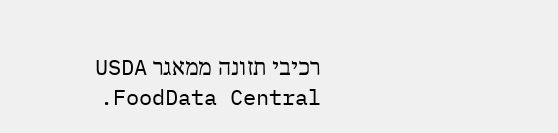רכיבי תזונה ממאגר USDA FoodData Central.